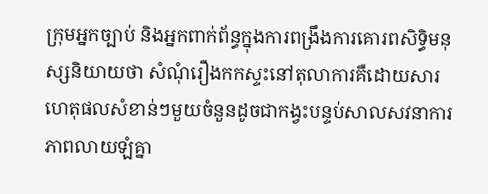ក្រុមអ្នកច្បាប់ និងអ្នកពាក់ព័ន្ធក្នុងការពង្រឹងការគោរពសិទ្ធិមនុស្សនិយាយថា សំណុំរឿងកកស្ទះនៅតុលាការគឺដោយសារហេតុផលសំខាន់ៗមួយចំនួនដូចជាកង្វះបន្ទប់សាលសវនាការ ភាពលាយឡំគ្នា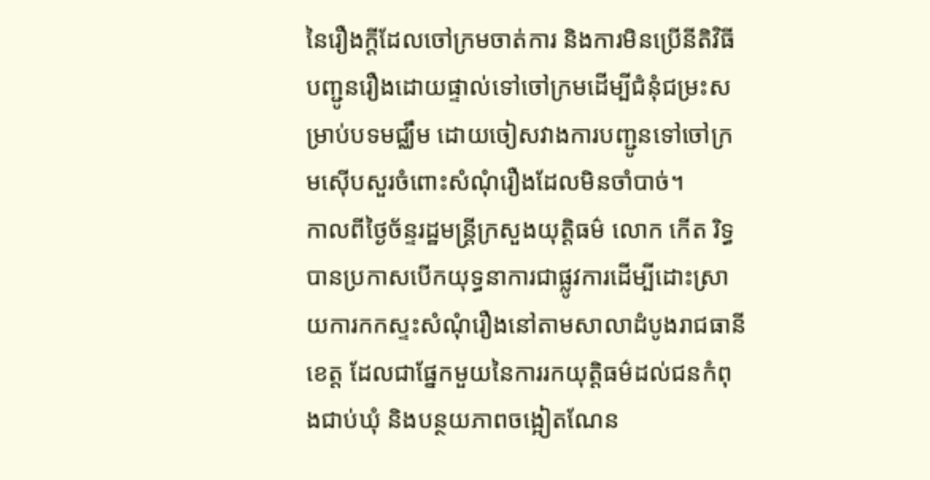នៃរឿងក្តីដែលចៅក្រមចាត់ការ និងការមិនប្រើនីតិវិធីបញ្ជូនរឿងដោយផ្ទាល់ទៅចៅក្រមដើម្បីជំនុំជម្រះសម្រាប់បទមជ្ឈឹម ដោយចៀសវាងការបញ្ជូនទៅចៅក្រមស៊ើបសួរចំពោះសំណុំរឿងដែលមិនចាំបាច់។
កាលពីថ្ងៃច័ន្ទរដ្ឋមន្ត្រីក្រសួងយុត្តិធម៌ លោក កើត រិទ្ធ បានប្រកាសបើកយុទ្ធនាការជាផ្លូវការដើម្បីដោះស្រាយការកកស្ទះសំណុំរឿងនៅតាមសាលាដំបូងរាជធានី ខេត្ត ដែលជាផ្នែកមួយនៃការរកយុត្តិធម៌ដល់ជនកំពុងជាប់ឃុំ និងបន្ថយភាពចង្អៀតណែន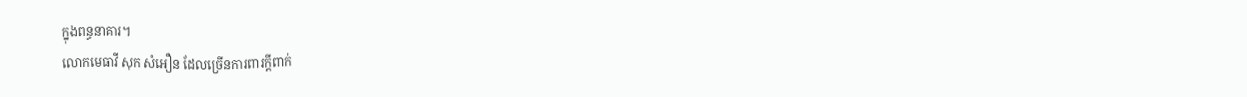ក្នុងពន្ធនាគារ។
លោកមេធាវី សុក សំអឿន ដែលច្រើនការពារក្តីពាក់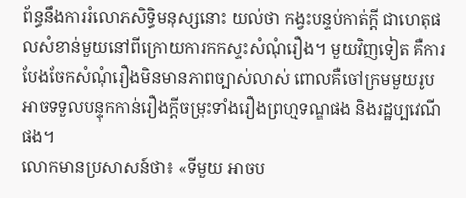ព័ន្ធនឹងការរំលោភសិទ្ធិមនុស្សនោះ យល់ថា កង្វះបន្ទប់កាត់ក្តី ជាហេតុផលសំខាន់មួយនៅពីក្រោយការកកស្ទះសំណុំរឿង។ មួយវិញទៀត គឺការបែងចែកសំណុំរឿងមិនមានភាពច្បាស់លាស់ ពោលគឺចៅក្រមមួយរូបអាចទទួលបន្ទុកកាន់រឿងក្តីចម្រុះទាំងរឿងព្រហ្មទណ្ឌផង និងរដ្ឋប្បវេណីផង។
លោកមានប្រសាសន៍ថា៖ «ទីមួយ អាចប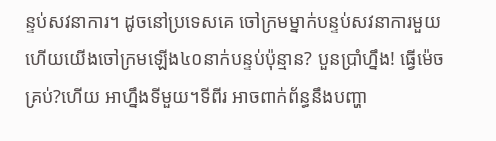ន្ទប់សវនាការ។ ដូចនៅប្រទេសគេ ចៅក្រមម្នាក់បន្ទប់សវនាការមួយ ហើយយើងចៅក្រមឡើង៤០នាក់បន្ទប់ប៉ុន្មាន? បួនប្រាំហ្នឹង! ធ្វើម៉េចគ្រប់?ហើយ អាហ្នឹងទីមួយ។ទីពីរ អាចពាក់ព័ន្ធនឹងបញ្ហា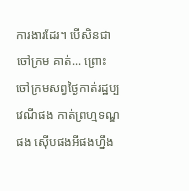ការងារដែរ។ បើសិនជា ចៅក្រម គាត់... ព្រោះ ចៅក្រមសព្វថ្ងៃកាត់រដ្ឋប្បវេណីផង កាត់ព្រហ្មទណ្ឌផង ស៊ើបផងអីផងហ្នឹង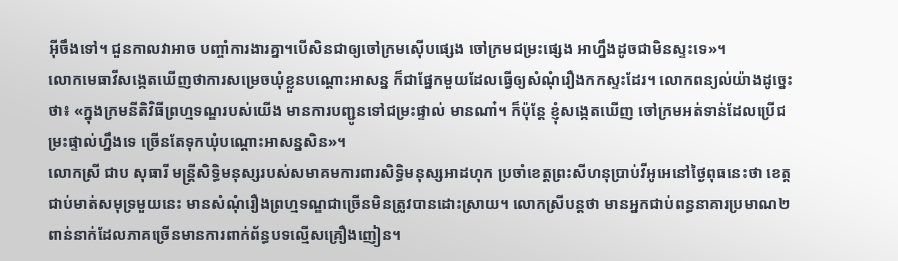អ៊ីចឹងទៅ។ ជួនកាលវាអាច បញ្ចាំការងារគ្នា។បើសិនជាឲ្យចៅក្រមស៊ើបផ្សេង ចៅក្រមជម្រះផ្សេង អាហ្នឹងដូចជាមិនស្ទះទេ»។
លោកមេធាវីសង្កេតឃើញថាការសម្រេចឃុំខ្លួនបណ្តោះអាសន្ន ក៏ជាផ្នែកមួយដែលធ្វើឲ្យសំណុំរឿងកកស្ទះដែរ។ លោកពន្យល់យ៉ាងដូច្នេះថា៖ «ក្នុងក្រមនីតិវិធីព្រហ្មទណ្ឌរបស់យើង មានការបញ្ជូនទៅជម្រះផ្ទាល់ មានណា៎។ ក៏ប៉ុន្តែ ខ្ញុំសង្កេតឃើញ ចៅក្រមអត់ទាន់ដែលប្រើជម្រះផ្ទាល់ហ្នឹងទេ ច្រើនតែទុកឃុំបណ្តោះអាសន្នសិន»។
លោកស្រី ជាប សុធារី មន្ត្រីសិទ្ធិមនុស្សរបស់សមាគមការពារសិទ្ធិមនុស្សអាដហុក ប្រចាំខេត្តព្រះសីហនុប្រាប់វីអូអេនៅថ្ងៃពុធនេះថា ខេត្តជាប់មាត់សមុទ្រមួយនេះ មានសំណុំរឿងព្រហ្មទណ្ឌជាច្រើនមិនត្រូវបានដោះស្រាយ។ លោកស្រីបន្តថា មានអ្នកជាប់ពន្ធនាគារប្រមាណ២ពាន់នាក់ដែលភាគច្រើនមានការពាក់ព័ន្ធបទលើ្មសគ្រឿងញៀន។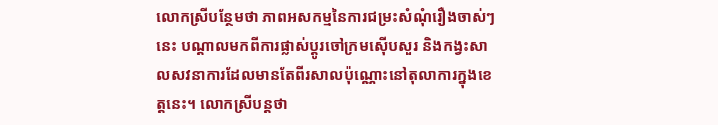លោកស្រីបន្ថែមថា ភាពអសកម្មនៃការជម្រះសំណុំរឿងចាស់ៗនេះ បណ្តាលមកពីការផ្លាស់ប្តូរចៅក្រមស៊ើបសួរ និងកង្វះសាលសវនាការដែលមានតែពីរសាលប៉ុណ្ណោះនៅតុលាការក្នុងខេត្តនេះ។ លោកស្រីបន្តថា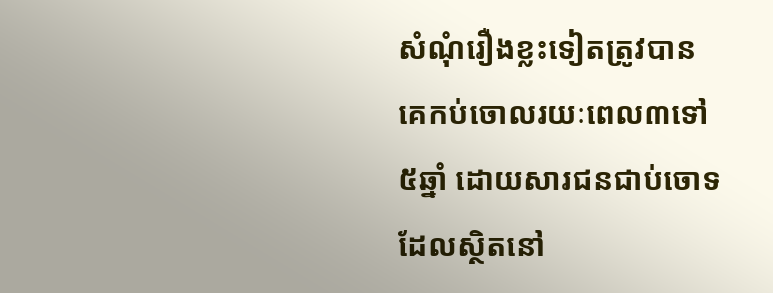សំណុំរឿងខ្លះទៀតត្រូវបានគេកប់ចោលរយៈពេល៣ទៅ៥ឆ្នាំ ដោយសារជនជាប់ចោទដែលស្ថិតនៅ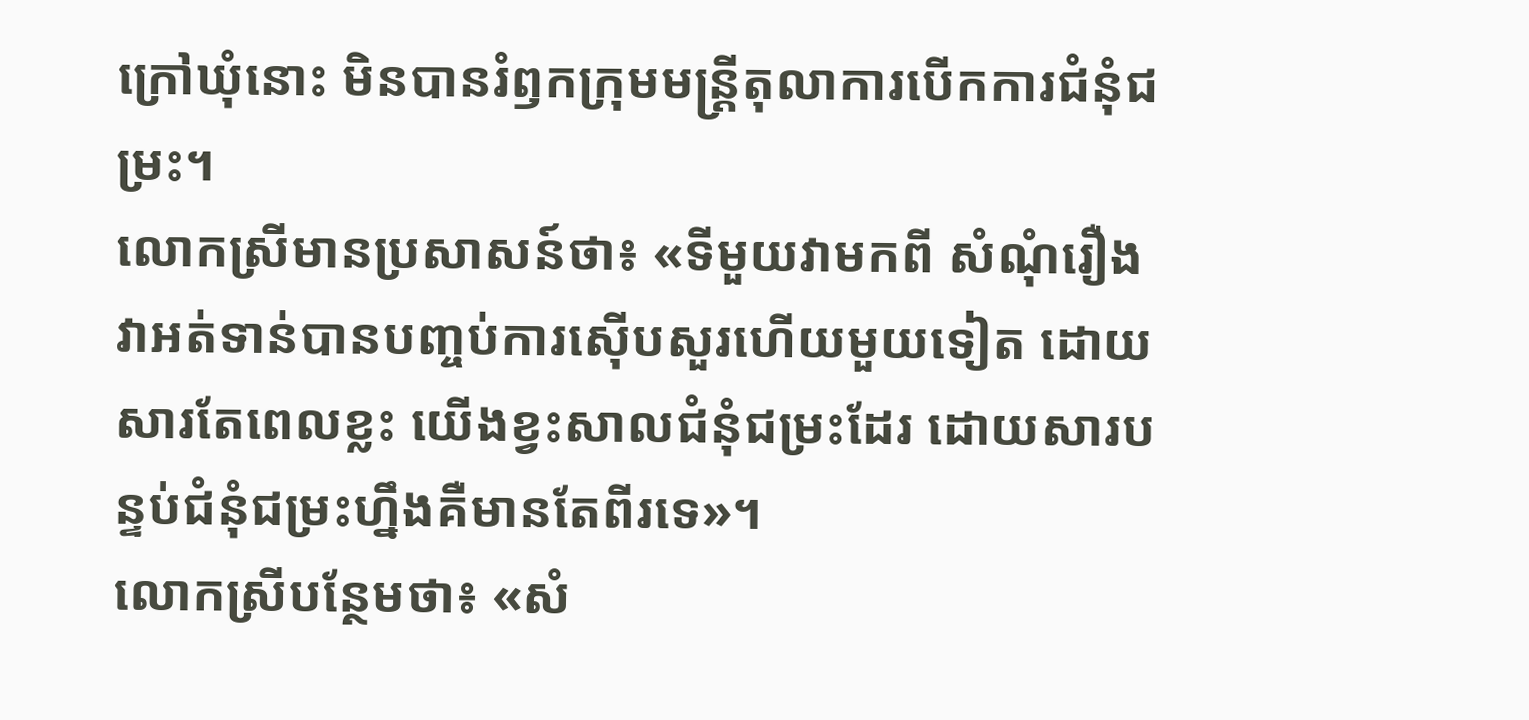ក្រៅឃុំនោះ មិនបានរំឭកក្រុមមន្ត្រីតុលាការបើកការជំនុំជម្រះ។
លោកស្រីមានប្រសាសន៍ថា៖ «ទីមួយវាមកពី សំណុំរឿងវាអត់ទាន់បានបញ្ចប់ការស៊ើបសួរហើយមួយទៀត ដោយសារតែពេលខ្លះ យើងខ្វះសាលជំនុំជម្រះដែរ ដោយសារបន្ទប់ជំនុំជម្រះហ្នឹងគឺមានតែពីរទេ»។
លោកស្រីបន្ថែមថា៖ «សំ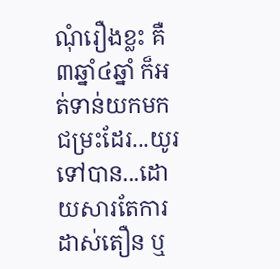ណុំរឿងខ្លះ គឺ៣ឆ្នាំ៤ឆ្នាំ ក៏អត់ទាន់យកមកជម្រះដែរ...យូរ ទៅបាន...ដោយសារតែការដាស់តឿន ឬ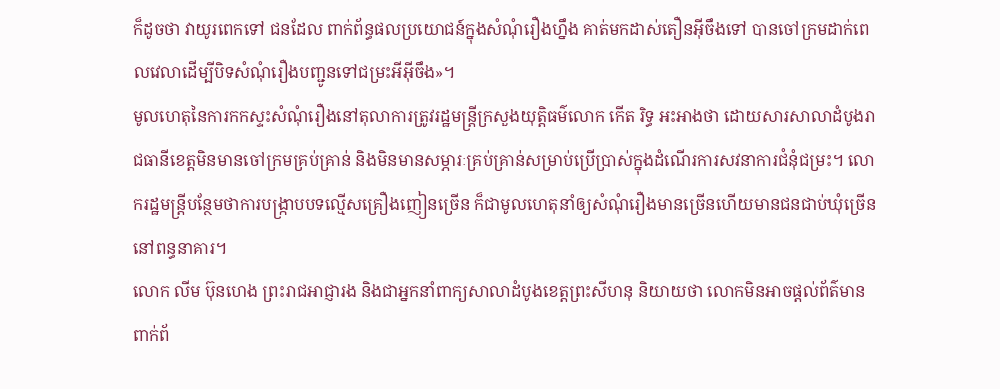ក៏ដូចថា វាយូរពេកទៅ ជនដែល ពាក់ព័ន្ធផលប្រយោជន៍ក្នុងសំណុំរឿងហ្នឹង គាត់មកដាស់តឿនអ៊ីចឹងទៅ បានចៅក្រមដាក់ពេលវេលាដើម្បីបិទសំណុំរឿងបញ្ជូនទៅជម្រះអីអ៊ីចឹង»។
មូលហេតុនៃការកកស្ទះសំណុំរឿងនៅតុលាការត្រូវរដ្ឋមន្ត្រីក្រសួងយុត្តិធម៌លោក កើត រិទ្ធ អះអាងថា ដោយសារសាលាដំបូងរាជធានីខេត្តមិនមានចៅក្រមគ្រប់គ្រាន់ និងមិនមានសម្ភារៈគ្រប់គ្រាន់សម្រាប់ប្រើប្រាស់ក្នុងដំណើរការសវនាការជំនុំជម្រះ។ លោករដ្ឋមន្រ្តីបន្ថែមថាការបង្រ្កាបបទល្មើសគ្រឿងញៀនច្រើន ក៏ជាមូលហេតុនាំឲ្យសំណុំរឿងមានច្រើនហើយមានជនជាប់ឃុំច្រើននៅពន្ធនាគារ។
លោក លីម ប៊ុនហេង ព្រះរាជអាជ្ញារង និងជាអ្នកនាំពាក្យសាលាដំបូងខេត្តព្រះសីហនុ និយាយថា លោកមិនអាចផ្តល់ព័ត៌មានពាក់ព័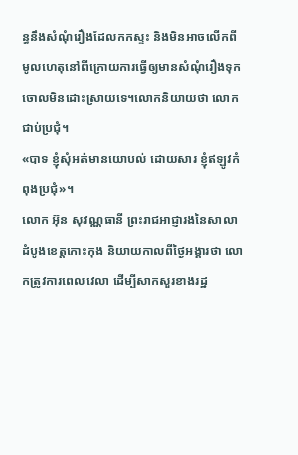ន្ធនឹងសំណុំរឿងដែលកកស្ទះ និងមិនអាចលើកពីមូលហេតុនៅពីក្រោយការធ្វើឲ្យមានសំណុំរឿងទុកចោលមិនដោះស្រាយទេ។លោកនិយាយថា លោកជាប់ប្រជុំ។
«បាទ ខ្ញុំសុំអត់មានយោបល់ ដោយសារ ខ្ញុំឥឡូវកំពុងប្រជុំ»។
លោក អ៊ុន សុវណ្ណធានី ព្រះរាជអាជ្ញារងនៃសាលាដំបូងខេត្តកោះកុង និយាយកាលពីថ្ងៃអង្គារថា លោកត្រូវការពេលវេលា ដើម្បីសាកសួរខាងរដ្ឋ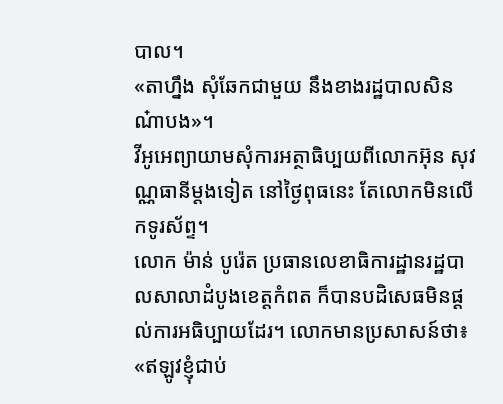បាល។
«តាហ្នឹង សុំឆែកជាមួយ នឹងខាងរដ្ឋបាលសិនណ៎ាបង»។
វីអូអេព្យាយាមសុំការអត្ថាធិប្បយពីលោកអ៊ុន សុវណ្ណធានីម្តងទៀត នៅថ្ងៃពុធនេះ តែលោកមិនលើកទូរស័ព្ទ។
លោក ម៉ាន់ បូរ៉េត ប្រធានលេខាធិការដ្ឋានរដ្ឋបាលសាលាដំបូងខេត្តកំពត ក៏បានបដិសេធមិនផ្តល់ការអធិប្បាយដែរ។ លោកមានប្រសាសន៍ថា៖ «ឥឡូវខ្ញុំជាប់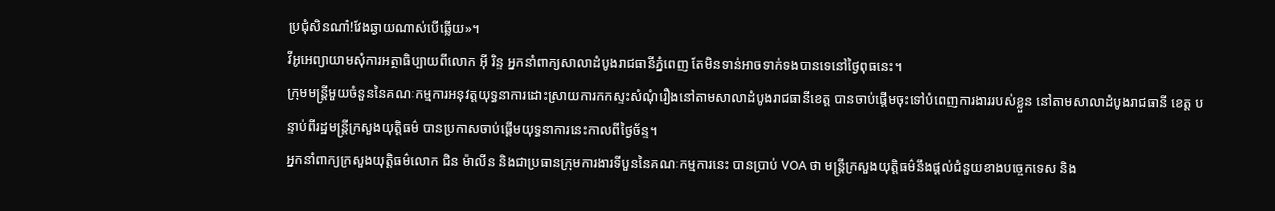ប្រជុំសិនណា៎!វែងឆ្ងាយណាស់បើឆ្លើយ»។
វីអូអេព្យាយាមសុំការអត្ថាធិប្បាយពីលោក អ៊ី រិន្ទ អ្នកនាំពាក្យសាលាដំបូងរាជធានីភ្នំពេញ តែមិនទាន់អាចទាក់ទងបានទេនៅថ្ងៃពុធនេះ។
ក្រុមមន្ត្រីមួយចំនួននៃគណៈកម្មការអនុវត្តយុទ្ធនាការដោះស្រាយការកកស្ទះសំណុំរឿងនៅតាមសាលាដំបូងរាជធានីខេត្ត បានចាប់ផ្តើមចុះទៅបំពេញការងាររបស់ខ្លួន នៅតាមសាលាដំបូងរាជធានី ខេត្ត បន្ទាប់ពីរដ្ឋមន្ត្រីក្រសួងយុត្តិធម៌ បានប្រកាសចាប់ផ្តើមយុទ្ធនាការនេះកាលពីថ្ងៃច័ន្ទ។
អ្នកនាំពាក្យក្រសួងយុត្តិធម៌លោក ជិន ម៉ាលីន និងជាប្រធានក្រុមការងារទីបួននៃគណៈកម្មការនេះ បានប្រាប់ VOA ថា មន្ត្រីក្រសួងយុត្តិធម៌នឹងផ្តល់ជំនួយខាងបច្ចេកទេស និង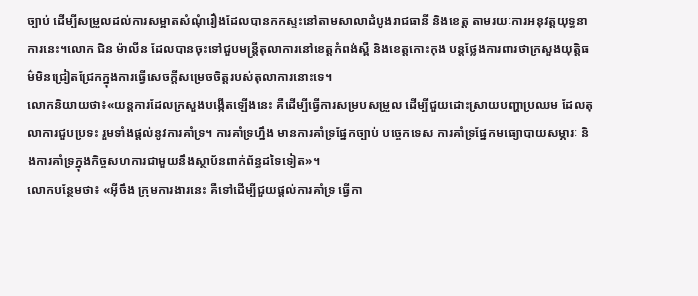ច្បាប់ ដើម្បីសម្រួលដល់ការសម្អាតសំណុំរឿងដែលបានកកស្ទះនៅតាមសាលាដំបូងរាជធានី និងខេត្ត តាមរយៈការអនុវត្តយុទ្ធនាការនេះ។លោក ជិន ម៉ាលីន ដែលបានចុះទៅជួបមន្ត្រីតុលាការនៅខេត្តកំពង់ស្ពឺ និងខេត្តកោះកុង បន្តថ្លែងការពារថាក្រសួងយុត្តិធម៌មិនជ្រៀតជ្រែកក្នុងការធ្វើសេចក្តីសម្រេចចិត្តរបស់តុលាការនោះទេ។
លោកនិយាយថា៖«យន្តការដែលក្រសួងបង្កើតឡើងនេះ គឺដើម្បីធ្វើការសម្របសម្រួល ដើម្បីជួយដោះស្រាយបញ្ហាប្រឈម ដែលតុលាការជួបប្រទះ រួមទាំងផ្តល់នូវការគាំទ្រ។ ការគាំទ្រហ្នឹង មានការគាំទ្រផ្នែកច្បាប់ បច្ចេកទេស ការគាំទ្រផ្នែកមធ្យោបាយសម្ភារៈ និងការគាំទ្រក្នុងកិច្ចសហការជាមួយនឹងស្ថាប័នពាក់ព័ន្ធដទៃទៀត»។
លោកបន្ថែមថា៖ «អ៊ីចឹង ក្រុមការងារនេះ គឺទៅដើម្បីជួយផ្តល់ការគាំទ្រ ធ្វើកា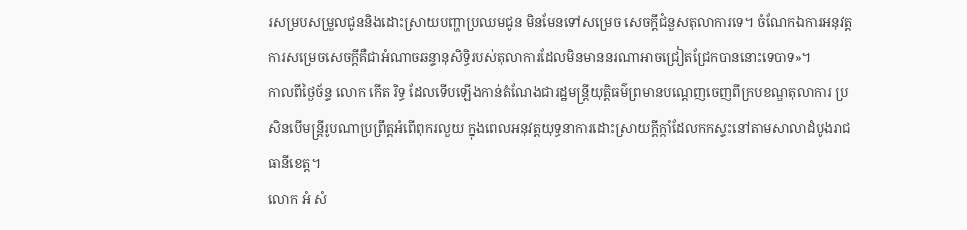រសម្របសម្រួលជូននិងដោះស្រាយបញ្ហាប្រឈមជូន មិនមែនទៅសម្រេច សេចក្តីជំនួសតុលាការទេ។ ចំណែកឯការអនុវត្តការសម្រេចសេចក្តីគឺជាអំណាចឆន្ទានុសិទ្ធិរបស់តុលាការដែលមិនមាននរណាអាចជ្រៀតជ្រែកបាននោះទេបាទ»។
កាលពីថ្ងៃច័ន្ទ លោក កើត រិទ្ធ ដែលទើបឡើងកាន់តំណែងជារដ្ឋមន្ត្រីយុត្តិធម៌ព្រមានបណ្តេញចេញពីក្របខណ្ឌតុលាការ ប្រសិនបើមន្ត្រីរូបណាប្រព្រឹត្តអំពើពុករលួយ ក្នុងពេលអនុវត្តយុទ្ធនាការដោះស្រាយក្តីក្កាំដែលកកស្ទះនៅតាមសាលាដំបូងរាជធានីខេត្ត។
លោក អំ សំ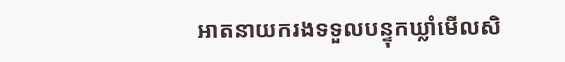អាតនាយករងទទួលបន្ទុកឃ្លាំមើលសិ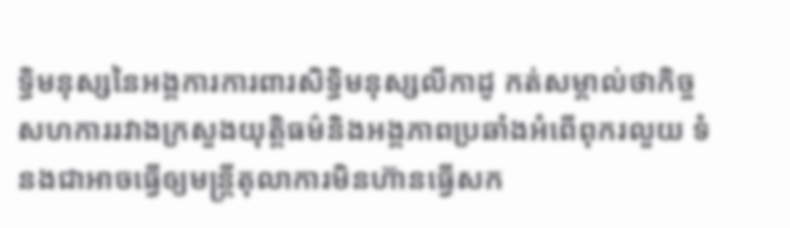ទ្ធិមនុស្សនៃអង្គការការពារសិទ្ធិមនុស្សលីកាដូ កត់សម្គាល់ថាកិច្ចសហការរវាងក្រសួងយុត្តិធម៌និងអង្គភាពប្រឆាំងអំពើពុករលួយ ទំនងជាអាចធ្វើឲ្យមន្ត្រីតុលាការមិនហ៊ានធ្វើសក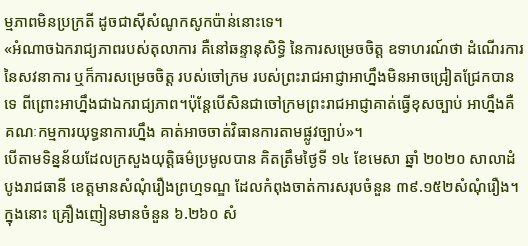ម្មភាពមិនប្រក្រតី ដូចជាស៊ីសំណូកសូកប៉ាន់នោះទេ។
«អំណាចឯករាជ្យភាពរបស់តុលាការ គឺនៅឆន្ទានុសិទ្ធិ នៃការសម្រេចចិត្ត ឧទាហរណ៍ថា ដំណើរការនៃសវនាការ ឬក៏ការសម្រេចចិត្ត របស់ចៅក្រម របស់ព្រះរាជអាជ្ញាអាហ្នឹងមិនអាចជ្រៀតជ្រែកបានទេ ពីព្រោះអាហ្នឹងជាឯករាជ្យភាព។ប៉ុន្តែបើសិនជាចៅក្រមព្រះរាជអាជ្ញាគាត់ធ្វើខុសច្បាប់ អាហ្នឹងគឺគណៈកម្មការយុទ្ធនាការហ្នឹង គាត់អាចចាត់វិធានការតាមផ្លូវច្បាប់»។
បើតាមទិន្នន័យដែលក្រសួងយុត្តិធម៌ប្រមូលបាន គិតត្រឹមថ្ងៃទី ១៤ ខែមេសា ឆ្នាំ ២០២០ សាលាដំបូងរាជធានី ខេត្តមានសំណុំរឿងព្រហ្មទណ្ឌ ដែលកំពុងចាត់ការសរុបចំនួន ៣៩.១៥២សំណុំរឿង។ ក្នុងនោះ គ្រឿងញៀនមានចំនួន ៦.២៦០ សំ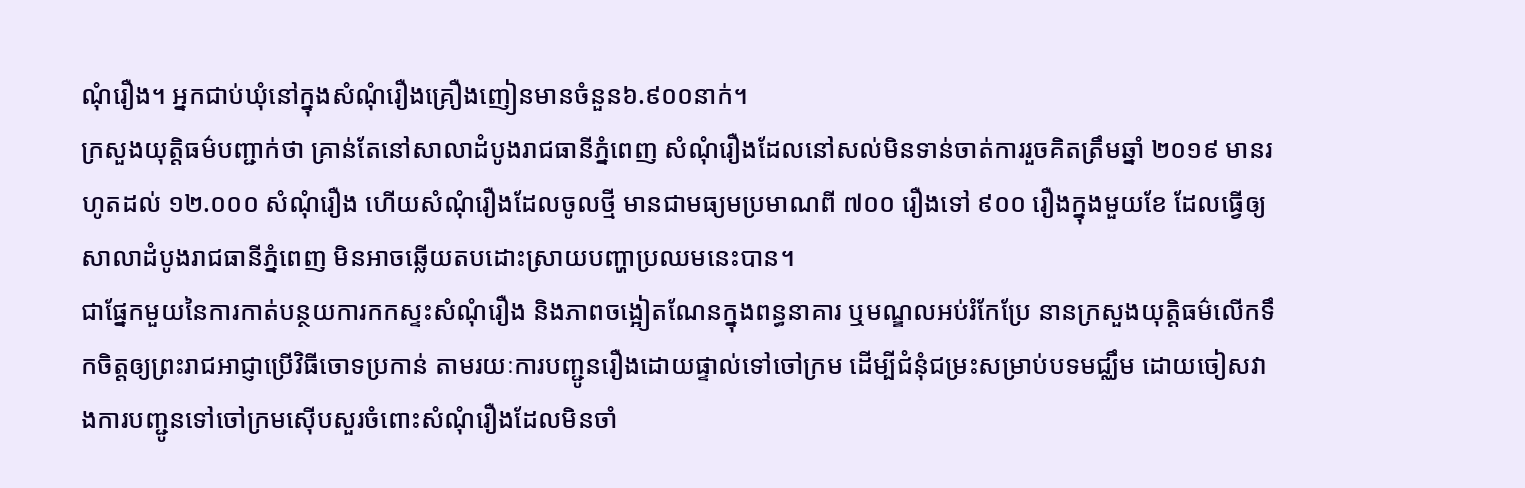ណុំរឿង។ អ្នកជាប់ឃុំនៅក្នុងសំណុំរឿងគ្រឿងញៀនមានចំនួន៦.៩០០នាក់។
ក្រសួងយុត្តិធម៌បញ្ជាក់ថា គ្រាន់តែនៅសាលាដំបូងរាជធានីភ្នំពេញ សំណុំរឿងដែលនៅសល់មិនទាន់ចាត់ការរួចគិតត្រឹមឆ្នាំ ២០១៩ មានរហូតដល់ ១២.០០០ សំណុំរឿង ហើយសំណុំរឿងដែលចូលថ្មី មានជាមធ្យមប្រមាណពី ៧០០ រឿងទៅ ៩០០ រឿងក្នុងមួយខែ ដែលធ្វើឲ្យសាលាដំបូងរាជធានីភ្នំពេញ មិនអាចឆ្លើយតបដោះស្រាយបញ្ហាប្រឈមនេះបាន។
ជាផ្នែកមួយនៃការកាត់បន្ថយការកកស្ទះសំណុំរឿង និងភាពចង្អៀតណែនក្នុងពន្ធនាគារ ឬមណ្ឌលអប់រំកែប្រែ នានក្រសួងយុត្តិធម៌លើកទឹកចិត្តឲ្យព្រះរាជអាជ្ញាប្រើវិធីចោទប្រកាន់ តាមរយៈការបញ្ជូនរឿងដោយផ្ទាល់ទៅចៅក្រម ដើម្បីជំនុំជម្រះសម្រាប់បទមជ្ឈឹម ដោយចៀសវាងការបញ្ជូនទៅចៅក្រមស៊ើបសួរចំពោះសំណុំរឿងដែលមិនចាំ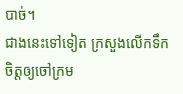បាច់។
ជាងនេះទៅទៀត ក្រសួងលើកទឹកចិត្តឲ្យចៅក្រម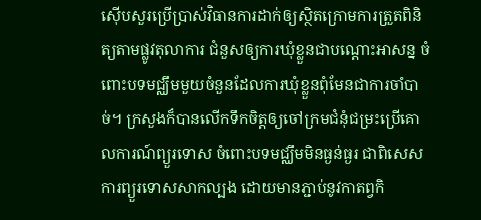ស៊ើបសួរប្រើប្រាស់វិធានការដាក់ឲ្យស្ថិតក្រោមការត្រួតពិនិត្យតាមផ្លូវតុលាការ ជំនួសឲ្យការឃុំខ្លួនជាបណ្តោះអាសន្ន ចំពោះបទមជ្ឈឹមមួយចំនួនដែលការឃុំខ្លួនពុំមែនជាការចាំបាច់។ ក្រសួងក៏បានលើកទឹកចិត្តឲ្យចៅក្រមជំនុំជម្រះប្រើគោលការណ៍ព្យួរទោស ចំពោះបទមជ្ឈឹមមិនធ្ងន់ធ្ងរ ជាពិសេសការព្យួរទោសសាកល្បង ដោយមានភ្ជាប់នូវកាតព្វកិ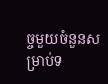ច្ចមួយចំនួនសម្រាប់ទ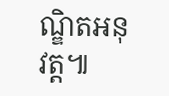ណ្ឌិតអនុវត្ត៕